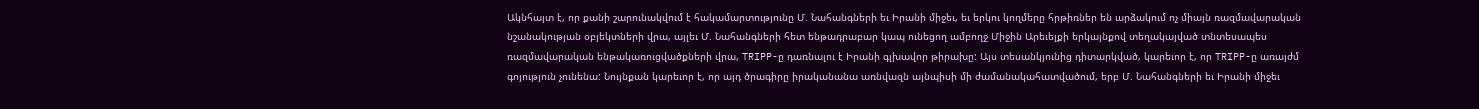Ակնհայտ է, որ քանի շարունակվում է հակամարտությունը Մ. Նահանգների եւ Իրանի միջեւ, եւ երկու կողմերը հրթիռներ են արձակում ոչ միայն ռազմավարական նշանակության օբյեկտների վրա, այլեւ Մ. Նահանգների հետ ենթադրաբար կապ ունեցող ամբողջ Միջին Արեւելքի երկայնքով տեղակայված տնտեսապես ռազմավարական ենթակառուցվածքների վրա, TRIPP-ը դառնալու է Իրանի գլխավոր թիրախը: Այս տեսանկյունից դիտարկված, կարեւոր է, որ TRIPP-ը առայժմ գոյություն չունենա: Նույնքան կարեւոր է, որ այդ ծրագիրը իրականանա առնվազն այնպիսի մի ժամանակահատվածում, երբ Մ. Նահանգների եւ Իրանի միջեւ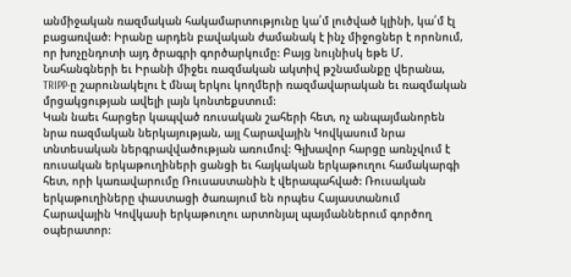անմիջական ռազմական հակամարտությունը կա՛մ լուծված կլինի, կա՛մ էլ բացառված: Իրանը արդեն բավական ժամանակ է ինչ միջոցներ է որոնում, որ խոչընդոտի այդ ծրագրի գործարկումը: Բայց նույնիսկ եթե Մ. Նահանգների եւ Իրանի միջեւ ռազմական ակտիվ թշնամանքը վերանա, TRIPP-ը շարունակելու է մնալ երկու կողմերի ռազմավարական եւ ռազմական մրցակցության ավելի լայն կոնտեքստում:
Կան նաեւ հարցեր կապված ռուսական շահերի հետ, ոչ անպայմանորեն նրա ռազմական ներկայության, այլ Հարավային Կովկասում նրա տնտեսական ներգրավվածության առումով: Գլխավոր հարցը առնչվում է ռուսական երկաթուղիների ցանցի եւ հայկական երկաթուղու համակարգի հետ, որի կառավարումը Ռուսաստանին է վերապահված: Ռուսական երկաթուղիները փաստացի ծառայում են որպես Հայաստանում Հարավային Կովկասի երկաթուղու արտոնյալ պայմաններում գործող օպերատոր: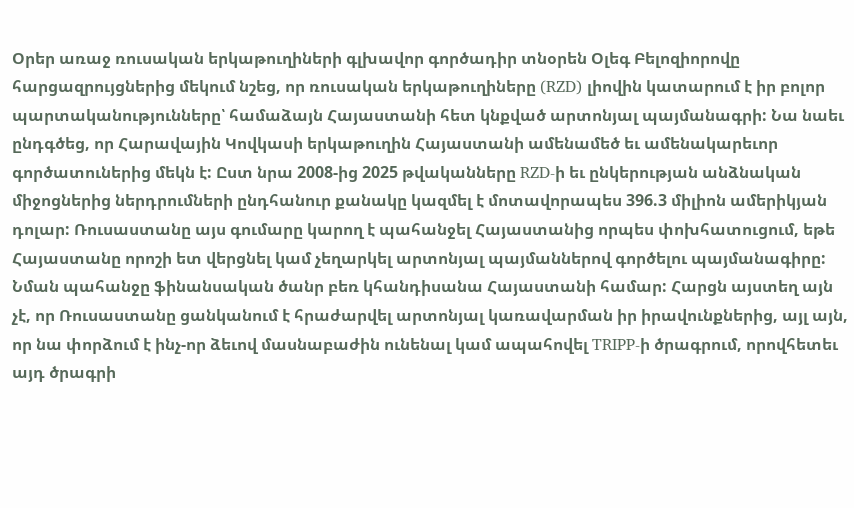Օրեր առաջ ռուսական երկաթուղիների գլխավոր գործադիր տնօրեն Օլեգ Բելոզիորովը հարցազրույցներից մեկում նշեց, որ ռուսական երկաթուղիները (RZD) լիովին կատարում է իր բոլոր պարտականությունները՝ համաձայն Հայաստանի հետ կնքված արտոնյալ պայմանագրի: Նա նաեւ ընդգծեց, որ Հարավային Կովկասի երկաթուղին Հայաստանի ամենամեծ եւ ամենակարեւոր գործատուներից մեկն է: Ըստ նրա 2008-ից 2025 թվականները RZD-ի եւ ընկերության անձնական միջոցներից ներդրումների ընդհանուր քանակը կազմել է մոտավորապես 396.3 միլիոն ամերիկյան դոլար: Ռուսաստանը այս գումարը կարող է պահանջել Հայաստանից որպես փոխհատուցում, եթե Հայաստանը որոշի ետ վերցնել կամ չեղարկել արտոնյալ պայմաններով գործելու պայմանագիրը:
Նման պահանջը ֆինանսական ծանր բեռ կհանդիսանա Հայաստանի համար: Հարցն այստեղ այն չէ, որ Ռուսաստանը ցանկանում է հրաժարվել արտոնյալ կառավարման իր իրավունքներից, այլ այն, որ նա փորձում է ինչ-որ ձեւով մասնաբաժին ունենալ կամ ապահովել TRIPP-ի ծրագրում, որովհետեւ այդ ծրագրի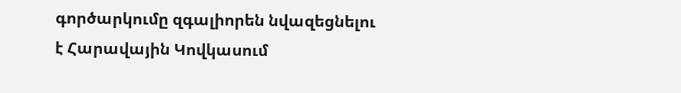գործարկումը զգալիորեն նվազեցնելու է Հարավային Կովկասում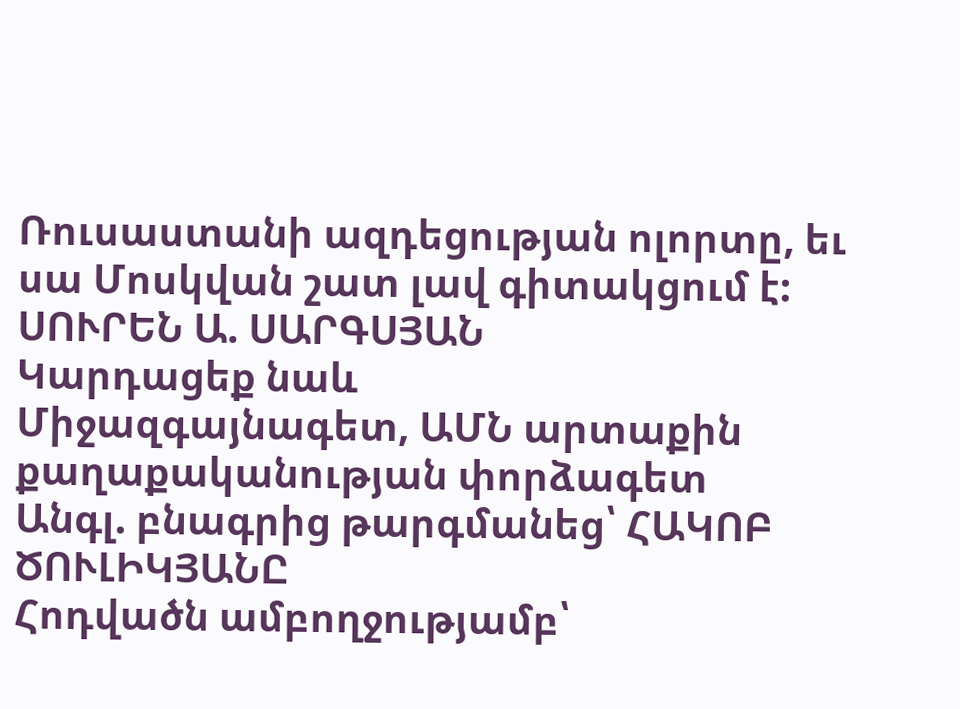Ռուսաստանի ազդեցության ոլորտը, եւ սա Մոսկվան շատ լավ գիտակցում է:
ՍՈՒՐԵՆ Ա. ՍԱՐԳՍՅԱՆ
Կարդացեք նաև
Միջազգայնագետ, ԱՄՆ արտաքին քաղաքականության փորձագետ
Անգլ. բնագրից թարգմանեց՝ ՀԱԿՈԲ ԾՈՒԼԻԿՅԱՆԸ
Հոդվածն ամբողջությամբ՝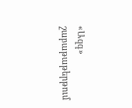«Ազգ» շաբաթաթերթում